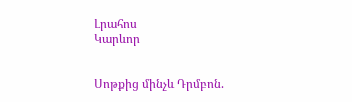Լրահոս
Կարևոր


Սոթքից մինչև Դրմբոն.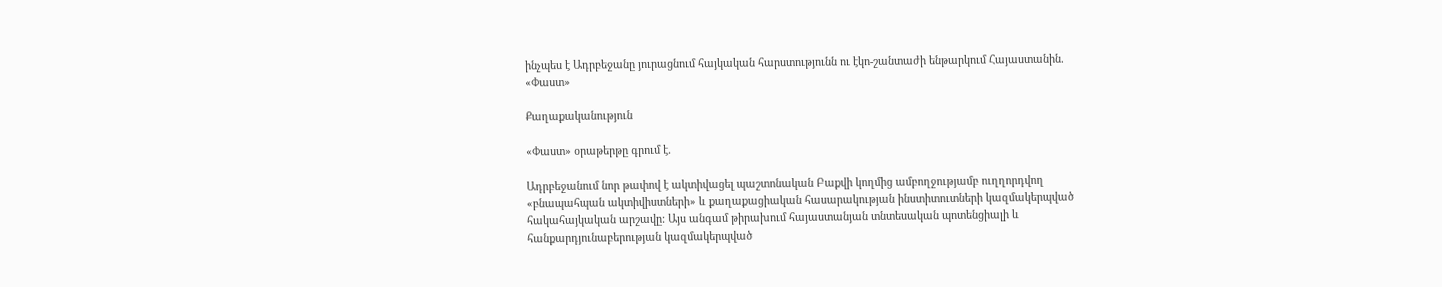ինչպես է Ադրբեջանը յուրացնում հայկական հարստությունն ու էկո-շանտաժի ենթարկում Հայաստանին. «Փաստ»

Քաղաքականություն

«Փաստ» օրաթերթը գրում է.

Ադրբեջանում նոր թափով է ակտիվացել պաշտոնական Բաքվի կողմից ամբողջությամբ ուղղորդվող «բնապահպան ակտիվիստների» և քաղաքացիական հասարակության ինստիտուտների կազմակերպված հակահայկական արշավը: Այս անգամ թիրախում հայաստանյան տնտեսական պոտենցիալի և հանքարդյունաբերության կազմակերպված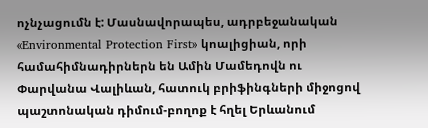ոչնչացումն է: Մասնավորապես, ադրբեջանական «Environmental Protection First» կոալիցիան, որի համահիմնադիրներն են Ամին Մամեդովն ու Փարվանա Վալիևան, հատուկ բրիֆինգների միջոցով պաշտոնական դիմում-բողոք է հղել Երևանում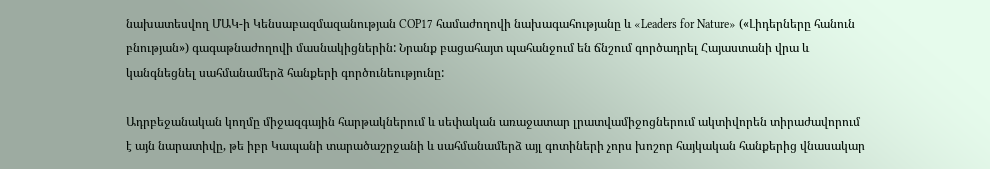նախատեսվող ՄԱԿ-ի Կենսաբազմազանության COP17 համաժողովի նախագահությանը և «Leaders for Nature» («Լիդերները հանուն բնության») գագաթնաժողովի մասնակիցներին: Նրանք բացահայտ պահանջում են ճնշում գործադրել Հայաստանի վրա և կանգնեցնել սահմանամերձ հանքերի գործունեությունը:

Ադրբեջանական կողմը միջազգային հարթակներում և սեփական առաջատար լրատվամիջոցներում ակտիվորեն տիրաժավորում է այն նարատիվը, թե իբր Կապանի տարածաշրջանի և սահմանամերձ այլ գոտիների չորս խոշոր հայկական հանքերից վնասակար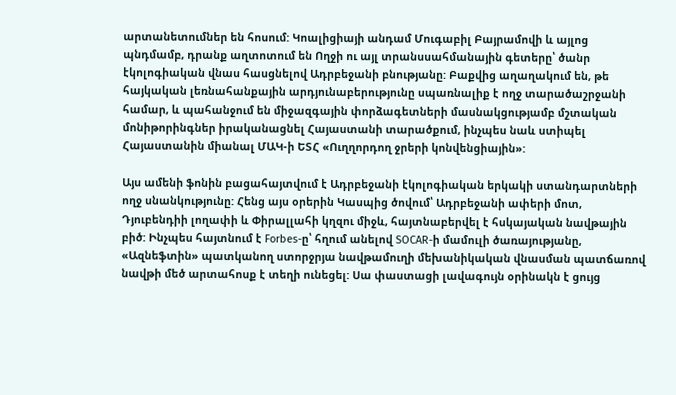արտանետումներ են հոսում: Կոալիցիայի անդամ Մուգաբիլ Բայրամովի և այլոց պնդմամբ, դրանք աղտոտում են Ողջի ու այլ տրանսսահմանային գետերը՝ ծանր էկոլոգիական վնաս հասցնելով Ադրբեջանի բնությանը: Բաքվից աղաղակում են, թե հայկական լեռնահանքային արդյունաբերությունը սպառնալիք է ողջ տարածաշրջանի համար, և պահանջում են միջազգային փորձագետների մասնակցությամբ մշտական մոնիթորինգներ իրականացնել Հայաստանի տարածքում, ինչպես նաև ստիպել Հայաստանին միանալ ՄԱԿ-ի ԵՏՀ «Ուղղորդող ջրերի կոնվենցիային»:

Այս ամենի ֆոնին բացահայտվում է Ադրբեջանի էկոլոգիական երկակի ստանդարտների ողջ սնանկությունը: Հենց այս օրերին Կասպից ծովում՝ Ադրբեջանի ափերի մոտ, Դյուբենդիի լողափի և Փիրալլահի կղզու միջև, հայտնաբերվել է հսկայական նավթային բիծ: Ինչպես հայտնում է Forbes-ը՝ հղում անելով SOCAR-ի մամուլի ծառայությանը, «Ազնեֆտին» պատկանող ստորջրյա նավթամուղի մեխանիկական վնասման պատճառով նավթի մեծ արտահոսք է տեղի ունեցել: Սա փաստացի լավագույն օրինակն է ցույց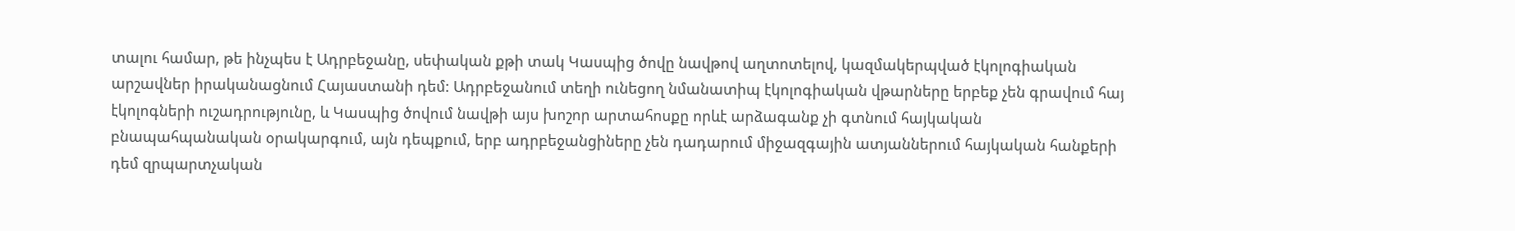տալու համար, թե ինչպես է Ադրբեջանը, սեփական քթի տակ Կասպից ծովը նավթով աղտոտելով, կազմակերպված էկոլոգիական արշավներ իրականացնում Հայաստանի դեմ: Ադրբեջանում տեղի ունեցող նմանատիպ էկոլոգիական վթարները երբեք չեն գրավում հայ էկոլոգների ուշադրությունը, և Կասպից ծովում նավթի այս խոշոր արտահոսքը որևէ արձագանք չի գտնում հայկական բնապահպանական օրակարգում, այն դեպքում, երբ ադրբեջանցիները չեն դադարում միջազգային ատյաններում հայկական հանքերի դեմ զրպարտչական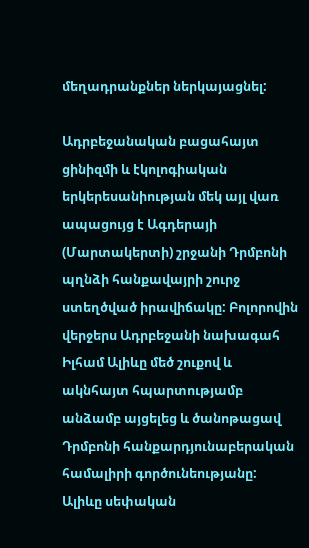մեղադրանքներ ներկայացնել:

Ադրբեջանական բացահայտ ցինիզմի և էկոլոգիական երկերեսանիության մեկ այլ վառ ապացույց է Ագդերայի (Մարտակերտի) շրջանի Դրմբոնի պղնձի հանքավայրի շուրջ ստեղծված իրավիճակը: Բոլորովին վերջերս Ադրբեջանի նախագահ Իլհամ Ալիևը մեծ շուքով և ակնհայտ հպարտությամբ անձամբ այցելեց և ծանոթացավ Դրմբոնի հանքարդյունաբերական համալիրի գործունեությանը: Ալիևը սեփական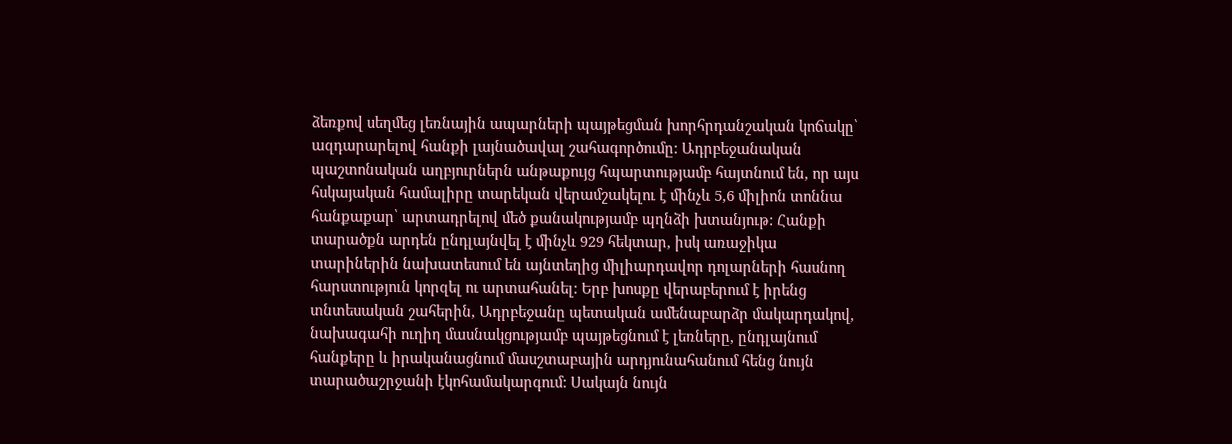ձեռքով սեղմեց լեռնային ապարների պայթեցման խորհրդանշական կոճակը՝ ազդարարելով հանքի լայնածավալ շահագործումը: Ադրբեջանական պաշտոնական աղբյուրներն անթաքույց հպարտությամբ հայտնում են, որ այս հսկայական համալիրը տարեկան վերամշակելու է մինչև 5,6 միլիոն տոննա հանքաքար՝ արտադրելով մեծ քանակությամբ պղնձի խտանյութ: Հանքի տարածքն արդեն ընդլայնվել է մինչև 929 հեկտար, իսկ առաջիկա տարիներին նախատեսում են այնտեղից միլիարդավոր դոլարների հասնող հարստություն կորզել ու արտահանել: Երբ խոսքը վերաբերում է իրենց տնտեսական շահերին, Ադրբեջանը պետական ամենաբարձր մակարդակով, նախագահի ուղիղ մասնակցությամբ պայթեցնում է լեռները, ընդլայնում հանքերը և իրականացնում մասշտաբային արդյունահանում հենց նույն տարածաշրջանի էկոհամակարգում: Սակայն նույն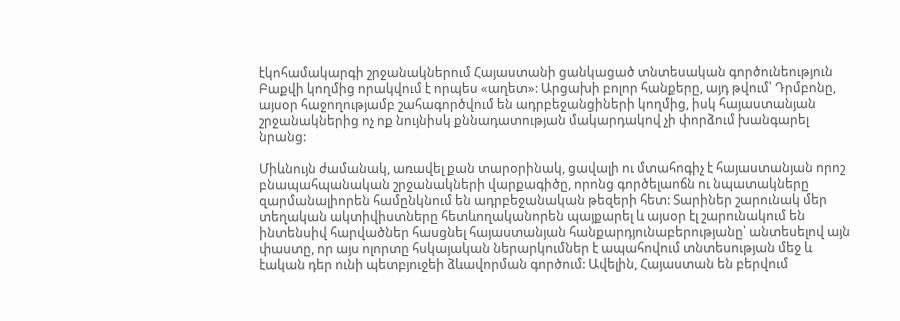էկոհամակարգի շրջանակներում Հայաստանի ցանկացած տնտեսական գործունեություն Բաքվի կողմից որակվում է որպես «աղետ»: Արցախի բոլոր հանքերը, այդ թվում՝ Դրմբոնը, այսօր հաջողությամբ շահագործվում են ադրբեջանցիների կողմից, իսկ հայաստանյան շրջանակներից ոչ ոք նույնիսկ քննադատության մակարդակով չի փորձում խանգարել նրանց:

Միևնույն ժամանակ, առավել քան տարօրինակ, ցավալի ու մտահոգիչ է հայաստանյան որոշ բնապահպանական շրջանակների վարքագիծը, որոնց գործելաոճն ու նպատակները զարմանալիորեն համընկնում են ադրբեջանական թեզերի հետ: Տարիներ շարունակ մեր տեղական ակտիվիստները հետևողականորեն պայքարել և այսօր էլ շարունակում են ինտենսիվ հարվածներ հասցնել հայաստանյան հանքարդյունաբերությանը՝ անտեսելով այն փաստը, որ այս ոլորտը հսկայական ներարկումներ է ապահովում տնտեսության մեջ և էական դեր ունի պետբյուջեի ձևավորման գործում: Ավելին, Հայաստան են բերվում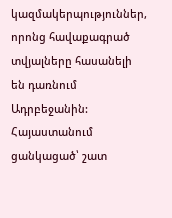կազմակերպություններ, որոնց հավաքագրած տվյալները հասանելի են դառնում Ադրբեջանին: Հայաստանում ցանկացած՝ շատ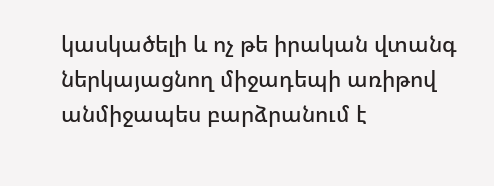կասկածելի և ոչ թե իրական վտանգ ներկայացնող միջադեպի առիթով անմիջապես բարձրանում է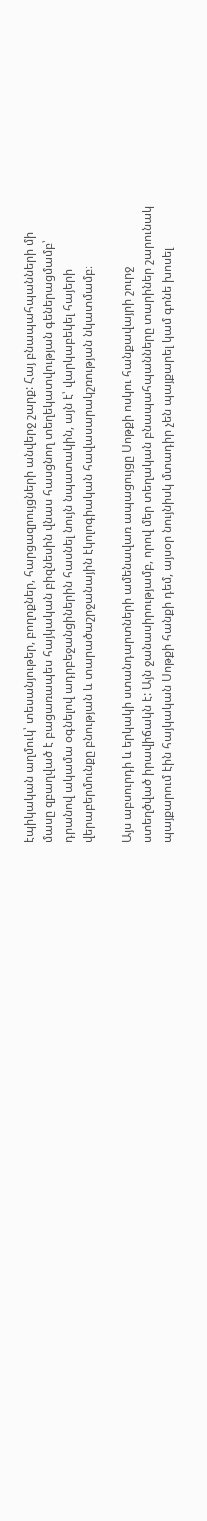էպիկական աղմուկ՝ տեսանյութեր, բողոքներ, հարցազրույցների անվերջ շարք: Հայ բնապահպանների մի մասը զբաղված է բացառապես հայկական բիզնեսին վնաս հասցնող տեղեկատվության գեներացմամբ՝ դրանով ակամա օգնելով ադրբեջանցիներին հասնել նույն նպատակին, այն է՝ վարկաբեկել հայերի վերաբերմունքը բնության և տարածաշրջանային էկոլոգիական հավասարակշռության նկատմամբ։

Այս աբսուրդի և երկակի ստանդարտների ամենավառ ապացույցը Սոթքի ոսկու հանքավայրի շուրջ ստեղծված իրավիճակն է: Այն ջանասիրությամբ, որով մեր տեղական բնապահպանները տարիներ շարունակ պայքարում էին հայկական Սոթքի հանքի դեմ, այսօր նույնիսկ մտադիր չեն պայքարել կամ գոնե խոսել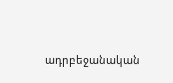ադրբեջանական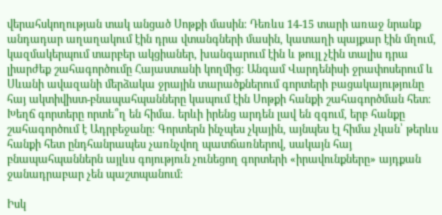վերահսկողության տակ անցած Սոթքի մասին։ Դեռևս 14-15 տարի առաջ նրանք անդադար աղաղակում էին դրա վտանգների մասին, կատաղի պայքար էին մղում, կազմակերպում տարբեր ակցիաներ, խանգարում էին և թույլ չէին տալիս դրա լիարժեք շահագործումը Հայաստանի կողմից: Անգամ Վարդենիսի ջրափոսերում և Սևանի ավազանի մերձակա ջրային տարածքներում գորտերի բացակայությունը հայ ակտիվիստ-բնապահպանները կապում էին Սոթքի հանքի շահագործման հետ։ Խեղճ գորտերը որտե՞ղ են հիմա. երևի իրենց արդեն լավ են զգում, երբ հանքը շահագործում է Ադրբեջանը։ Գորտերն ինչպես չկային, այնպես էլ հիմա չկան՝ թերևս հանքի հետ ընդհանրապես չառնչվող պատճառներով, սակայն հայ բնապահպաններն այլևս գոյություն չունեցող գորտերի «իրավունքները» այդքան ջանադրաբար չեն պաշտպանում։

Իսկ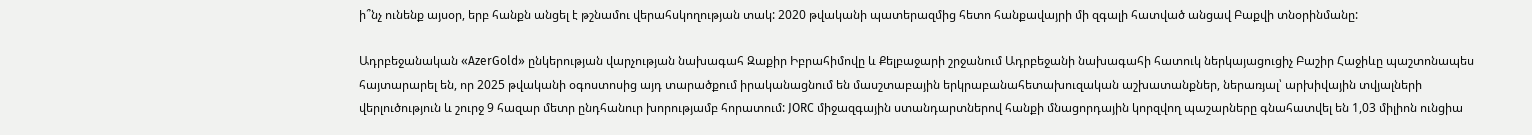ի՞նչ ունենք այսօր, երբ հանքն անցել է թշնամու վերահսկողության տակ: 2020 թվականի պատերազմից հետո հանքավայրի մի զգալի հատված անցավ Բաքվի տնօրինմանը:

Ադրբեջանական «AzerGold» ընկերության վարչության նախագահ Զաքիր Իբրահիմովը և Քելբաջարի շրջանում Ադրբեջանի նախագահի հատուկ ներկայացուցիչ Բաշիր Հաջիևը պաշտոնապես հայտարարել են, որ 2025 թվականի օգոստոսից այդ տարածքում իրականացնում են մասշտաբային երկրաբանահետախուզական աշխատանքներ, ներառյալ՝ արխիվային տվյալների վերլուծություն և շուրջ 9 հազար մետր ընդհանուր խորությամբ հորատում: JORC միջազգային ստանդարտներով հանքի մնացորդային կորզվող պաշարները գնահատվել են 1,03 միլիոն ունցիա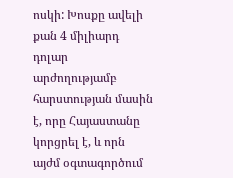ոսկի: Խոսքը ավելի քան 4 միլիարդ դոլար արժողությամբ հարստության մասին է, որը Հայաստանը կորցրել է, և որն այժմ օգտագործում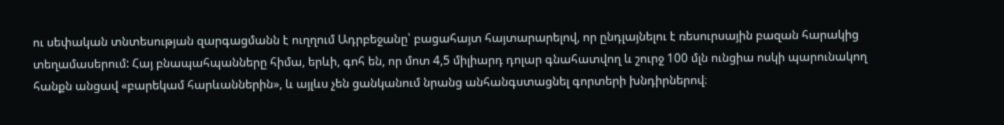ու սեփական տնտեսության զարգացմանն է ուղղում Ադրբեջանը՝ բացահայտ հայտարարելով, որ ընդլայնելու է ռեսուրսային բազան հարակից տեղամասերում: Հայ բնապահպանները հիմա, երևի, գոհ են, որ մոտ 4,5 միլիարդ դոլար գնահատվող և շուրջ 100 մլն ունցիա ոսկի պարունակող հանքն անցավ «բարեկամ հարևաններին», և այլևս չեն ցանկանում նրանց անհանգստացնել գորտերի խնդիրներով։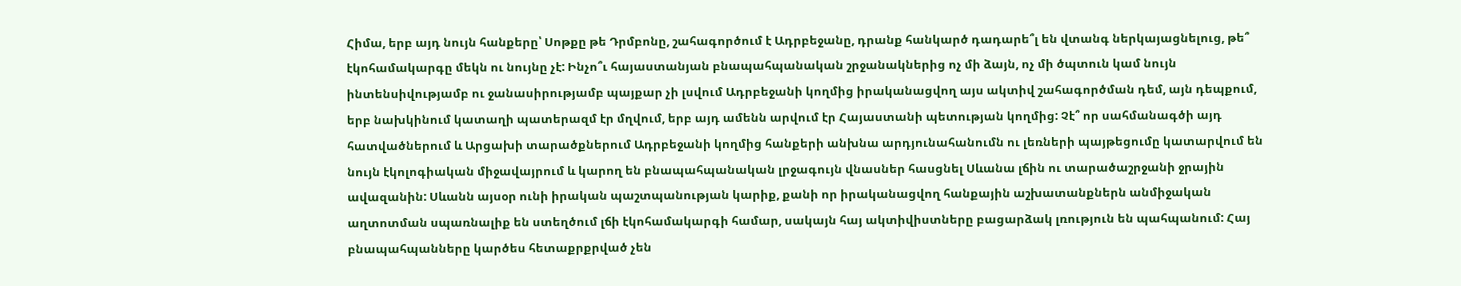Հիմա, երբ այդ նույն հանքերը՝ Սոթքը թե Դրմբոնը, շահագործում է Ադրբեջանը, դրանք հանկարծ դադարե՞լ են վտանգ ներկայացնելուց, թե՞ էկոհամակարգը մեկն ու նույնը չէ: Ինչո՞ւ հայաստանյան բնապահպանական շրջանակներից ոչ մի ձայն, ոչ մի ծպտուն կամ նույն ինտենսիվությամբ ու ջանասիրությամբ պայքար չի լսվում Ադրբեջանի կողմից իրականացվող այս ակտիվ շահագործման դեմ, այն դեպքում, երբ նախկինում կատաղի պատերազմ էր մղվում, երբ այդ ամենն արվում էր Հայաստանի պետության կողմից: Չէ՞ որ սահմանագծի այդ հատվածներում և Արցախի տարածքներում Ադրբեջանի կողմից հանքերի անխնա արդյունահանումն ու լեռների պայթեցումը կատարվում են նույն էկոլոգիական միջավայրում և կարող են բնապահպանական լրջագույն վնասներ հասցնել Սևանա լճին ու տարածաշրջանի ջրային ավազանին: Սևանն այսօր ունի իրական պաշտպանության կարիք, քանի որ իրականացվող հանքային աշխատանքներն անմիջական աղտոտման սպառնալիք են ստեղծում լճի էկոհամակարգի համար, սակայն հայ ակտիվիստները բացարձակ լռություն են պահպանում: Հայ բնապահպանները կարծես հետաքրքրված չեն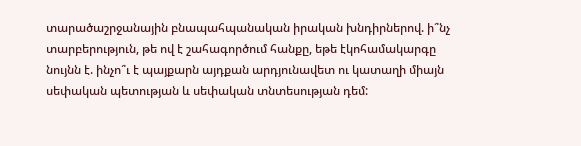տարածաշրջանային բնապահպանական իրական խնդիրներով. ի՞նչ տարբերություն, թե ով է շահագործում հանքը, եթե էկոհամակարգը նույնն է. ինչո՞ւ է պայքարն այդքան արդյունավետ ու կատաղի միայն սեփական պետության և սեփական տնտեսության դեմ: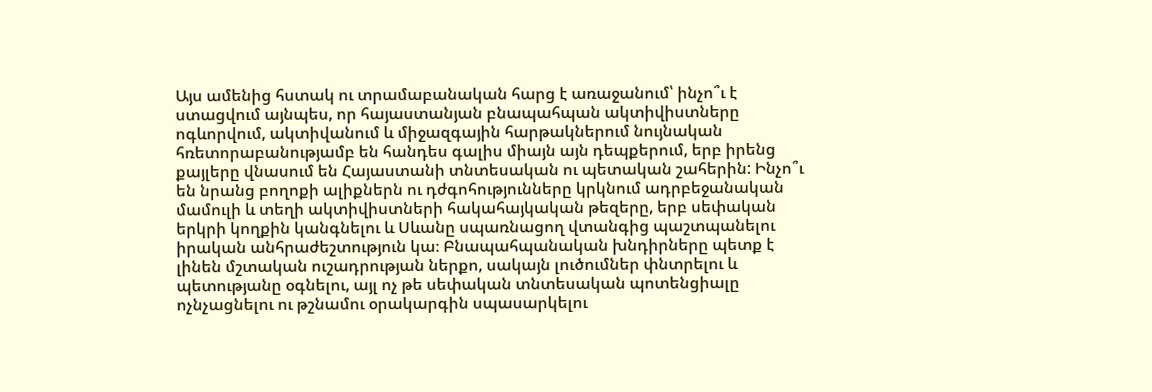Այս ամենից հստակ ու տրամաբանական հարց է առաջանում՝ ինչո՞ւ է ստացվում այնպես, որ հայաստանյան բնապահպան ակտիվիստները ոգևորվում, ակտիվանում և միջազգային հարթակներում նույնական հռետորաբանությամբ են հանդես գալիս միայն այն դեպքերում, երբ իրենց քայլերը վնասում են Հայաստանի տնտեսական ու պետական շահերին: Ինչո՞ւ են նրանց բողոքի ալիքներն ու դժգոհությունները կրկնում ադրբեջանական մամուլի և տեղի ակտիվիստների հակահայկական թեզերը, երբ սեփական երկրի կողքին կանգնելու և Սևանը սպառնացող վտանգից պաշտպանելու իրական անհրաժեշտություն կա։ Բնապահպանական խնդիրները պետք է լինեն մշտական ուշադրության ներքո, սակայն լուծումներ փնտրելու և պետությանը օգնելու, այլ ոչ թե սեփական տնտեսական պոտենցիալը ոչնչացնելու ու թշնամու օրակարգին սպասարկելու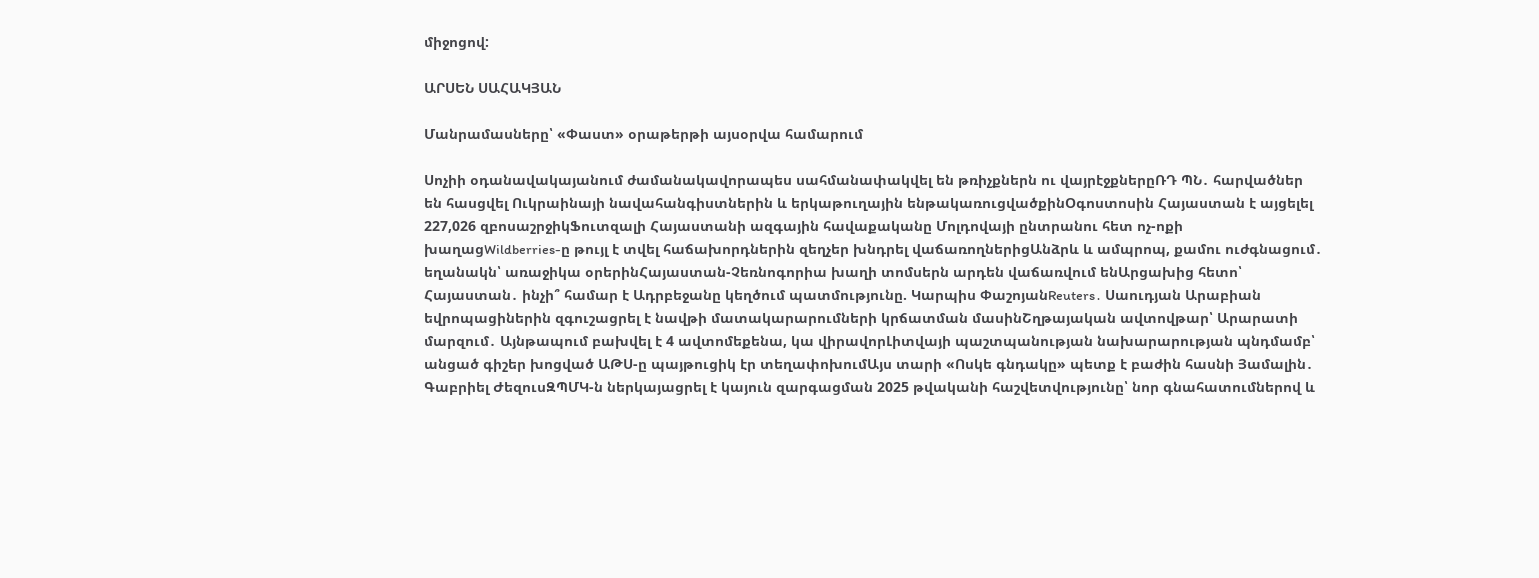միջոցով:

ԱՐՍԵՆ ՍԱՀԱԿՅԱՆ

Մանրամասները՝ «Փաստ» օրաթերթի այսօրվա համարում

Սոչիի օդանավակայանում ժամանակավորապես սահմանափակվել են թռիչքներն ու վայրէջքներըՌԴ ՊՆ․ հարվածներ են հասցվել Ուկրաինայի նավահանգիստներին և երկաթուղային ենթակառուցվածքինՕգոստոսին Հայաստան է այցելել 227,026 զբոսաշրջիկՖուտզալի Հայաստանի ազգային հավաքականը Մոլդովայի ընտրանու հետ ոչ-ոքի խաղացWildberries-ը թույլ է տվել հաճախորդներին զեղչեր խնդրել վաճառողներիցԱնձրև և ամպրոպ, քամու ուժգնացում․ եղանակն՝ առաջիկա օրերինՀայաստան-Չեռնոգորիա խաղի տոմսերն արդեն վաճառվում ենԱրցախից հետո՝ Հայաստան․ ինչի՞ համար է Ադրբեջանը կեղծում պատմությունը. Կարպիս ՓաշոյանReuters․ Սաուդյան Արաբիան եվրոպացիներին զգուշացրել է նավթի մատակարարումների կրճատման մասինՇղթայական ավտովթար՝ Արարատի մարզում․ Այնթապում բախվել է 4 ավտոմեքենա, կա վիրավորԼիտվայի պաշտպանության նախարարության պնդմամբ՝ անցած գիշեր խոցված ԱԹՍ-ը պայթուցիկ էր տեղափոխումԱյս տարի «Ոսկե գնդակը» պետք է բաժին հասնի Յամալին․ Գաբրիել ԺեզուսԶՊՄԿ-ն ներկայացրել է կայուն զարգացման 2025 թվականի հաշվետվությունը՝ նոր գնահատումներով և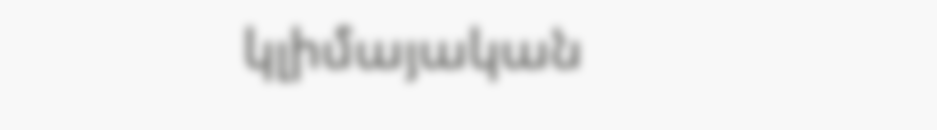կլիմայական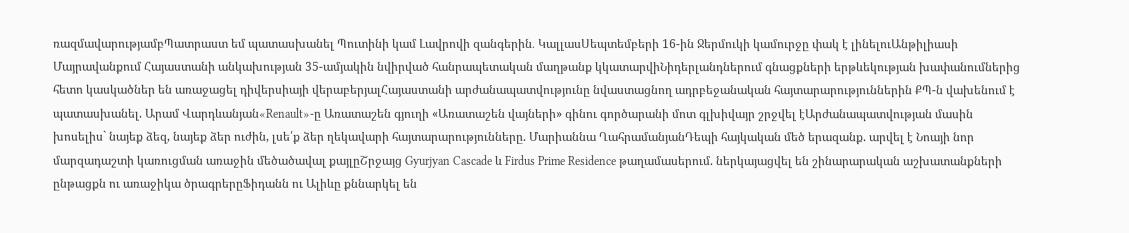ռազմավարությամբՊատրաստ եմ պատասխանել Պուտինի կամ Լավրովի զանգերին․ ԿալլասՍեպտեմբերի 16-ին Ջերմուկի կամուրջը փակ է լինելուԱնթիլիասի Մայրավանքում Հայաստանի անկախության 35-ամյակին նվիրված հանրապետական մաղթանք կկատարվիՆիդերլանդներում գնացքների երթևեկության խափանումներից հետո կասկածներ են առաջացել դիվերսիայի վերաբերյալՀայաստանի արժանապատվությունը նվաստացնող ադրբեջանական հայտարարություններին ՔՊ-ն վախենում է պատասխանել. Արամ Վարդևանյան«Renault»-ը Առատաշեն գյուղի «Առատաշեն վայների» գինու գործարանի մոտ գլխիվայր շրջվել էԱրժանապատվության մասին խոսելիս` նայեք ձեզ, նայեք ձեր ուժին, լսե՛ք ձեր ղեկավարի հայտարարությունները. Մարիաննա ՂահրամանյանԴեպի հայկական մեծ երազանք. արվել է Նոայի նոր մարզադաշտի կառուցման առաջին մեծածավալ քայլըՇրջայց Gyurjyan Cascade և Firdus Prime Residence թաղամասերում. ներկայացվել են շինարարական աշխատանքների ընթացքն ու առաջիկա ծրագրերըՖիդանն ու Ալիևը քննարկել են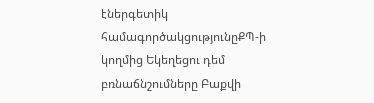էներգետիկ համագործակցությունըՔՊ-ի կողմից Եկեղեցու դեմ բռնաճնշումները Բաքվի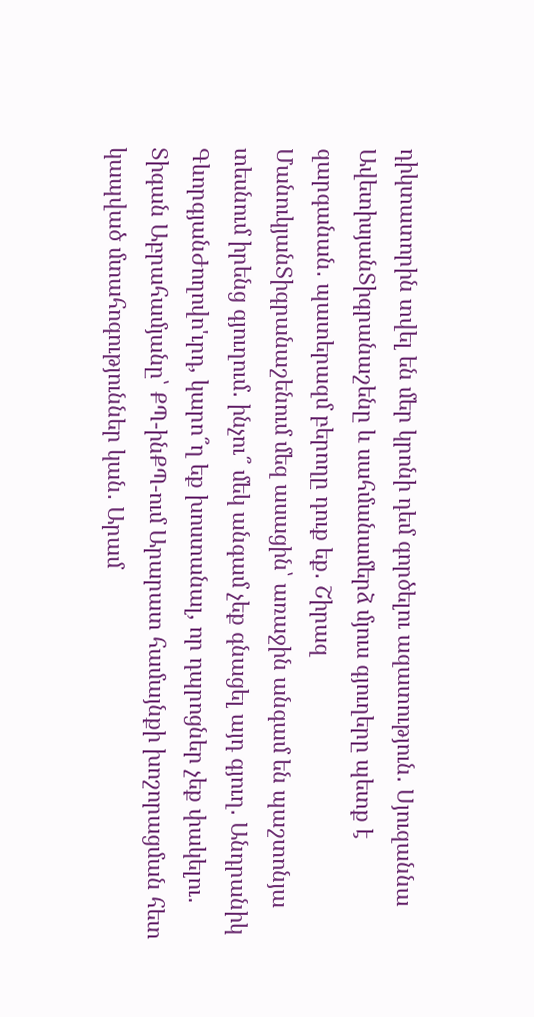դիկտատորին տվել են մեր կրոնի դեմ գործելու ազատություն․ Սյուզաննա ԱվետիսյանՏիգրանաշենը և սահմանամերձ մյուս գյուղերը պետք է զարգանան․ պատերազմ բերողը դուք եք․ Շիրազ ՄանուկյանՏիգրանաշենում մեզ ասացին՝ առաջին անգամ են պաշտոնյա տեսնում իրենց գյուղում․ ինչու՞ մեկ անգամ չեք գնացել այդ գյուղ․ Անդրանիկ ԳևորգյանԺողովո'ւրդ, կարո՞ղ եք խոստանալ, որ դպրոցներ չեք փակելու․ Տիգան Աբրահամյանը՝ ՔՊ-ինՔՊ-ում Արարատ համայնքի խոշորացման հետ կապված մտահոգություններ կան․ Արամ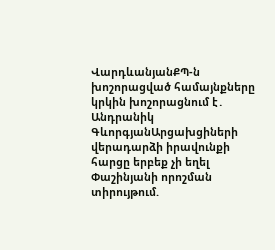ՎարդևանյանՔՊ-ն խոշորացված համայնքները կրկին խոշորացնում է․ Անդրանիկ ԳևորգյանԱրցախցիների վերադարձի իրավունքի հարցը երբեք չի եղել Փաշինյանի որոշման տիրույթում.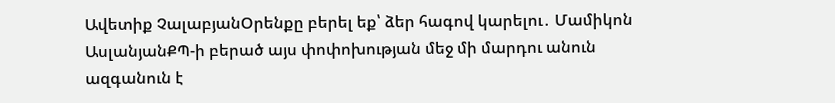Ավետիք ՉալաբյանՕրենքը բերել եք՝ ձեր հագով կարելու․ Մամիկոն ԱսլանյանՔՊ-ի բերած այս փոփոխության մեջ մի մարդու անուն ազգանուն է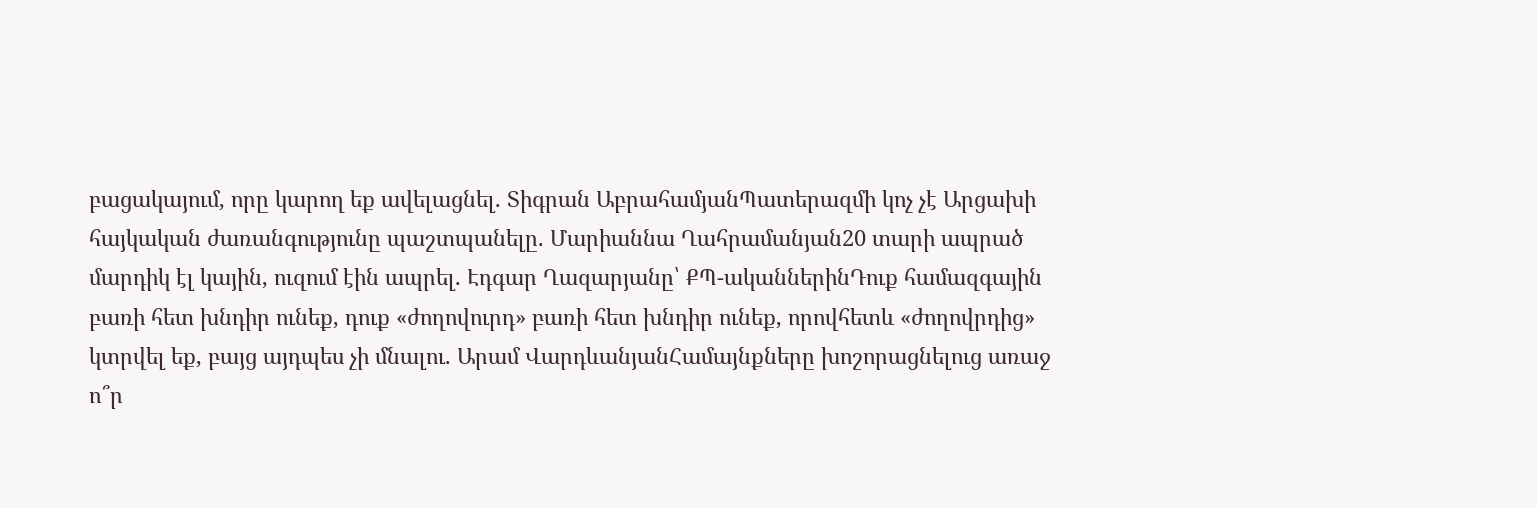բացակայում, որը կարող եք ավելացնել. Տիգրան ԱբրահամյանՊատերազմի կոչ չէ Արցախի հայկական ժառանգությունը պաշտպանելը. Մարիաննա Ղահրամանյան20 տարի ապրած մարդիկ էլ կային, ուզում էին ապրել. Էդգար Ղազարյանը՝ ՔՊ-ականներինԴուք համազգային բառի հետ խնդիր ունեք, դուք «ժողովուրդ» բառի հետ խնդիր ունեք, որովհետև «ժողովրդից» կտրվել եք, բայց այդպես չի մնալու. Արամ ՎարդևանյանՀամայնքները խոշորացնելուց առաջ ո՞ր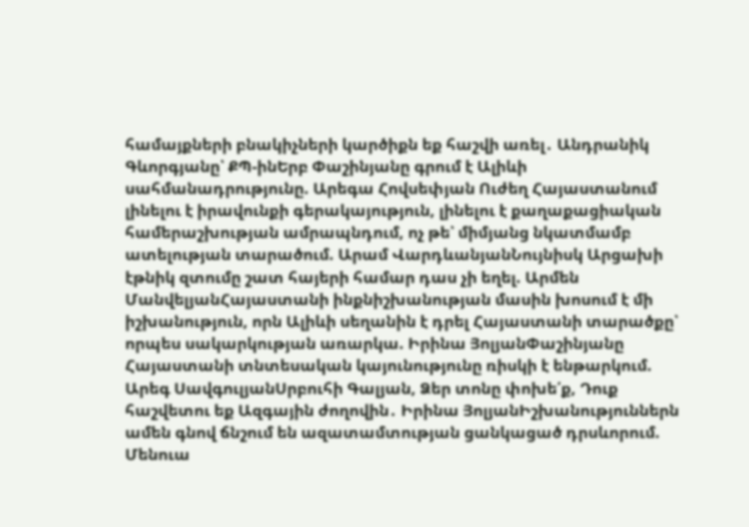համայքների բնակիչների կարծիքն եք հաշվի առել․ Անդրանիկ Գևորգյանը՝ ՔՊ-ինԵրբ Փաշինյանը գրում է Ալիևի սահմանադրությունը. Արեգա Հովսեփյան Ուժեղ Հայաստանում լինելու է իրավունքի գերակայություն, լինելու է քաղաքացիական համերաշխության ամրապնդում, ոչ թե՝ միմյանց նկատմամբ ատելության տարածում. Արամ ՎարդևանյանՆույնիսկ Արցախի էթնիկ զտումը շատ հայերի համար դաս չի եղել. Արմեն ՄանվելյանՀայաստանի ինքնիշխանության մասին խոսում է մի իշխանություն, որն Ալիևի սեղանին է դրել Հայաստանի տարածքը՝ որպես սակարկության առարկա. Իրինա ՅոլյանՓաշինյանը Հայաստանի տնտեսական կայունությունը ռիսկի է ենթարկում. Արեգ ՍավգուլյանՍրբուհի Գալյան, Ձեր տոնը փոխե՛ք, Դուք հաշվետու եք Ազգային ժողովին․ Իրինա ՅոլյանԻշխանություններն ամեն գնով ճնշում են ազատամտության ցանկացած դրսևորում. Մենուա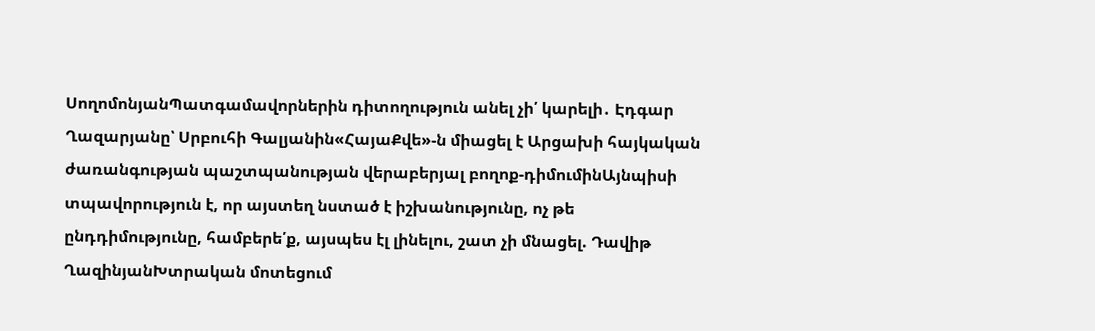ՍողոմոնյանՊատգամավորներին դիտողություն անել չի՛ կարելի․ Էդգար Ղազարյանը՝ Սրբուհի Գալյանին«ՀայաՔվե»-ն միացել է Արցախի հայկական ժառանգության պաշտպանության վերաբերյալ բողոք-դիմումինԱյնպիսի տպավորություն է, որ այստեղ նստած է իշխանությունը, ոչ թե ընդդիմությունը, համբերե՛ք, այսպես էլ լինելու, շատ չի մնացել. Դավիթ ՂազինյանԽտրական մոտեցում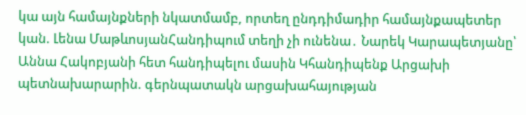կա այն համայնքների նկատմամբ, որտեղ ընդդիմադիր համայնքապետեր կան. Լենա ՄաթևոսյանՀանդիպում տեղի չի ունենա․ Նարեկ Կարապետյանը՝ Աննա Հակոբյանի հետ հանդիպելու մասին Կհանդիպենք Արցախի պետնախարարին. գերնպատակն արցախահայության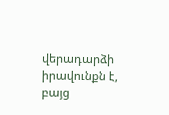վերադարձի իրավունքն է, բայց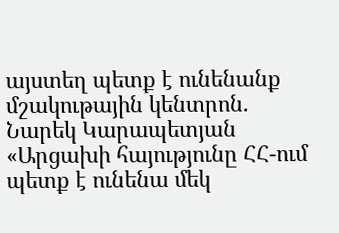այստեղ պետք է ունենանք մշակութային կենտրոն. Նարեկ Կարապետյան «Արցախի հայությունը ՀՀ-ում պետք է ունենա մեկ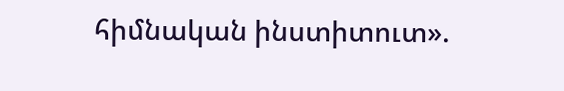հիմնական ինստիտուտ».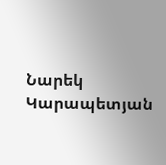Նարեկ Կարապետյան